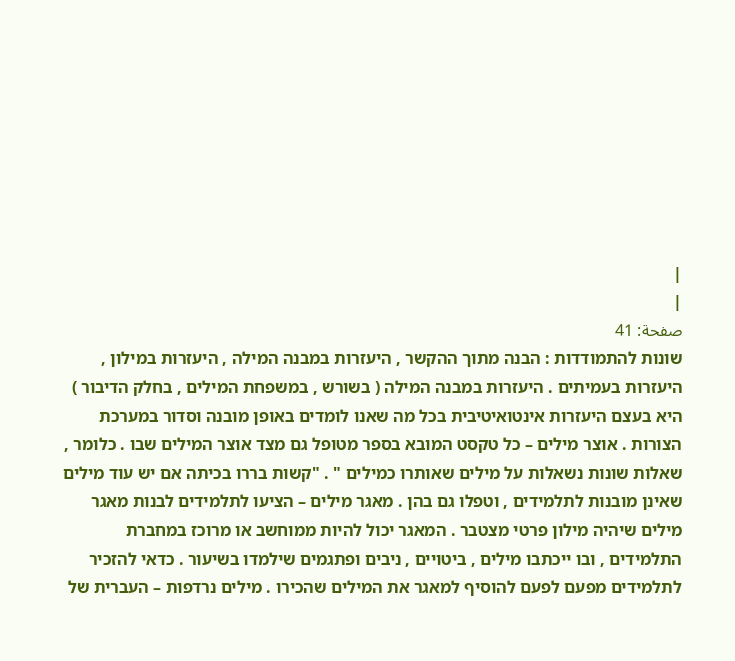|
|
صفحة: 41
שונות להתמודדות : הבנה מתוך ההקשר , היעזרות במבנה המילה , היעזרות במילון , היעזרות בעמיתים . היעזרות במבנה המילה ( בשורש , במשפחת המילים , בחלק הדיבור ) היא בעצם היעזרות אינטואיטיבית בכל מה שאנו לומדים באופן מובנה וסדור במערכת הצורות . אוצר מילים – כל טקסט המובא בספר מטופל גם מצד אוצר המילים שבו . כלומר , שאלות שונות נשאלות על מילים שאותרו כמילים " . "קשות בררו בכיתה אם יש עוד מילים שאינן מובנות לתלמידים , וטפלו גם בהן . מאגר מילים – הציעו לתלמידים לבנות מאגר מילים שיהיה מילון פרטי מצטבר . המאגר יכול להיות ממוחשב או מרוכז במחברת התלמידים , ובו ייכתבו מילים , ביטויים , ניבים ופתגמים שילמדו בשיעור . כדאי להזכיר לתלמידים מפעם לפעם להוסיף למאגר את המילים שהכירו . מילים נרדפות – העברית של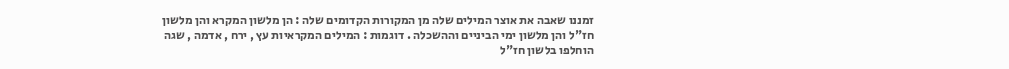זמננו שאבה את אוצר המילים שלה מן המקורות הקדומים שלה : הן מלשון המקרא והן מלשון חז"ל והן מלשון ימי הביניים וההשכלה . דוגמות : המילים המקראיות עץ , ירח , אדמה , שגה הוחלפו בלשון חז"ל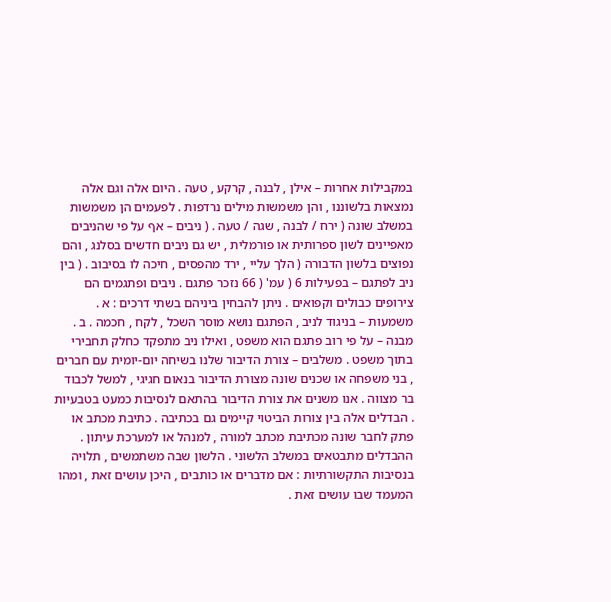במקבילות אחרות – אילן , לבנה , קרקע , טעה . היום אלה וגם אלה נמצאות בלשוננו , והן משמשות מילים נרדפות . לפעמים הן משמשות במשלב שונה ( ירח / לבנה , שגה / טעה . ( ניבים – אף על פי שהניבים מאפיינים לשון ספרותית או פורמלית , יש גם ניבים חדשים בסלנג , והם נפוצים בלשון הדבורה ( הלך עליי , ירד מהפסים , חיכה לו בסיבוב . ( בין ניב לפתגם – בפעילות 6 ( עמ' ( 66 נזכר פתגם . ניבים ופתגמים הם צירופים כבולים וקפואים . ניתן להבחין ביניהם בשתי דרכים : א . משמעות – בניגוד לניב , הפתגם נושא מוסר השכל , לקח , חכמה . ב . מבנה – על פי רוב פתגם הוא משפט , ואילו ניב מתפקד כחלק תחבירי בתוך משפט . משלבים – צורת הדיבור שלנו בשיחה יום-יומית עם חברים , בני משפחה או שכנים שונה מצורת הדיבור בנאום חגיגי , למשל לכבוד בר מצווה . אנו משנים את צורת הדיבור בהתאם לנסיבות כמעט בטבעיות . הבדלים אלה בין צורות הביטוי קיימים גם בכתיבה . כתיבת מכתב או פתק לחבר שונה מכתיבת מכתב למורה , למנהל או למערכת עיתון . ההבדלים מתבטאים במשלב הלשוני . הלשון שבה משתמשים , תלויה בנסיבות התקשורתיות : אם מדברים או כותבים , היכן עושים זאת , ומהו המעמד שבו עושים זאת .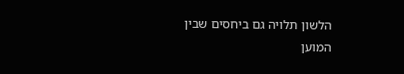הלשון תלויה גם ביחסים שבין המוען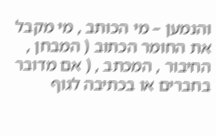והנמען – מי הכותב , מי מקבל את החומר הכתוב ( המבחן , החיבור , המכתב , ( אם מדובר בחברים או בכתיבה לגוף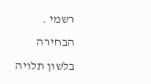רשמי . הבחירה בלשון תלויה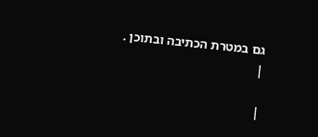גם במטרת הכתיבה ובתוכן .
|

|